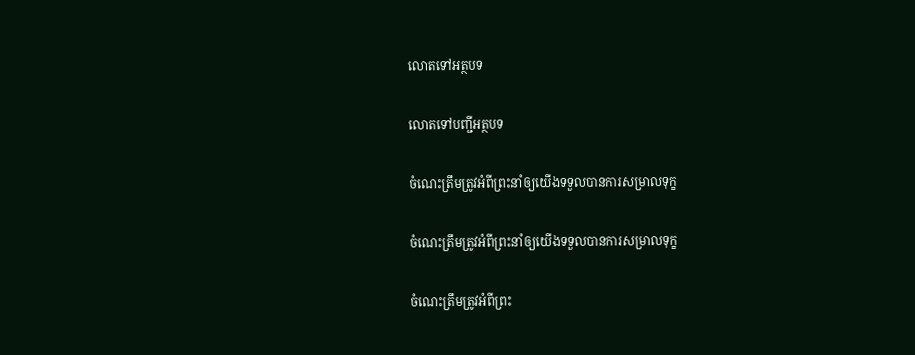លោតទៅអត្ថបទ

លោតទៅបញ្ជីអត្ថបទ

ចំណេះត្រឹមត្រូវអំពីព្រះនាំឲ្យយើងទទួលបានការសម្រាលទុក្ខ

ចំណេះត្រឹមត្រូវអំពីព្រះនាំឲ្យយើងទទួលបានការសម្រាលទុក្ខ

ចំណេះត្រឹមត្រូវអំពីព្រះ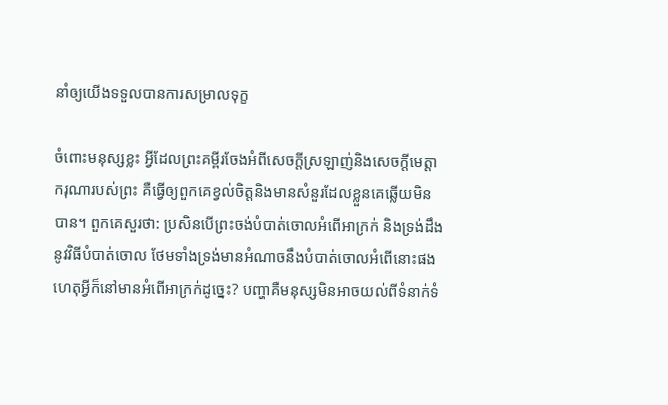នាំឲ្យយើងទទួលបានការសម្រាលទុក្ខ

ចំពោះមនុស្សខ្លះ អ្វីដែលព្រះគម្ពីរចែងអំពីសេចក្ដីស្រឡាញ់និងសេចក្ដីមេត្ដាករុណារបស់ព្រះ គឺធ្វើឲ្យពួកគេខ្វល់ចិត្តនិងមានសំនួរដែលខ្លួនគេឆ្លើយមិនបាន។ ពួកគេសួរថា: ប្រសិនបើព្រះចង់បំបាត់ចោលអំពើអាក្រក់ និងទ្រង់ដឹងនូវវិធីបំបាត់ចោល ថែមទាំងទ្រង់មានអំណាចនឹងបំបាត់ចោលអំពើនោះផង ហេតុអ្វីក៏នៅមានអំពើអាក្រក់ដូច្នេះ? បញ្ហាគឺមនុស្សមិនអាចយល់ពីទំនាក់ទំ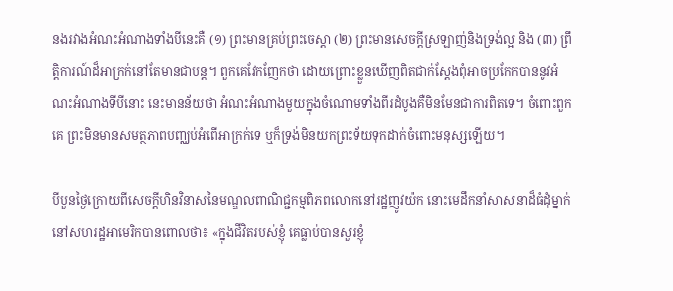នងរវាងអំណះអំណាងទាំងបីនេះគឺ (១) ព្រះមានគ្រប់ព្រះចេស្ដា (២) ព្រះមានសេចក្ដីស្រឡាញ់និងទ្រង់ល្អ និង (៣) ព្រឹត្ដិការណ៍ដ៏អាក្រក់នៅតែមានជាបន្ត។ ពួកគេវែកញែកថា ដោយព្រោះខ្លួនឃើញពិតជាក់ស្តែងពុំអាចប្រកែកបាននូវអំណះអំណាងទីបីនោះ នេះមានន័យថា អំណះអំណាងមួយក្នុងចំណោមទាំងពីរដំបូងគឺមិនមែនជាការពិតទេ។ ចំពោះពួកគេ ព្រះមិនមានសមត្ថភាពបញ្ឈប់អំពើអាក្រក់ទេ ឬក៏ទ្រង់មិនយកព្រះទ័យទុកដាក់ចំពោះមនុស្សឡើយ។

បីបួនថ្ងៃក្រោយពីសេចក្ដីហិនវិនាសនៃមណ្ឌលពាណិជ្ជកម្មពិភពលោកនៅរដ្ឋញូវយ៉ក នោះមេដឹកនាំសាសនាដ៏ធំដុំម្នាក់នៅសហរដ្ឋអាមេរិកបានពោលថា៖ «ក្នុងជីវិតរបស់ខ្ញុំ គេធ្លាប់បានសួរខ្ញុំ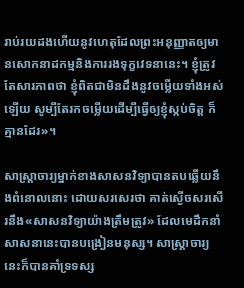រាប់រយដងហើយនូវហេតុដែលព្រះអនុញ្ញាតឲ្យមានសោកនាដកម្មនិងការរងទុក្ខវេទនានេះ។ ខ្ញុំត្រូវតែសារភាពថា ខ្ញុំពិតជាមិនដឹងនូវចម្លើយទាំងអស់ឡើយ សូម្បីតែរកចម្លើយដើម្បីធ្វើឲ្យខ្ញុំស្កប់ចិត្ត ក៏គ្មានដែរ»។

សាស្ដ្រាចារ្យម្នាក់ខាងសាសនវិទ្យាបានតបឆ្លើយនឹងពំនោលនោះ ដោយសរសេរថា គាត់ស្ងើចសរសើរនឹង«សាសនវិទ្យាយ៉ាងត្រឹមត្រូវ» ដែលមេដឹកនាំសាសនានេះបានបង្រៀនមនុស្ស។ សាស្ដ្រាចារ្យនេះក៏បានគាំទ្រទស្ស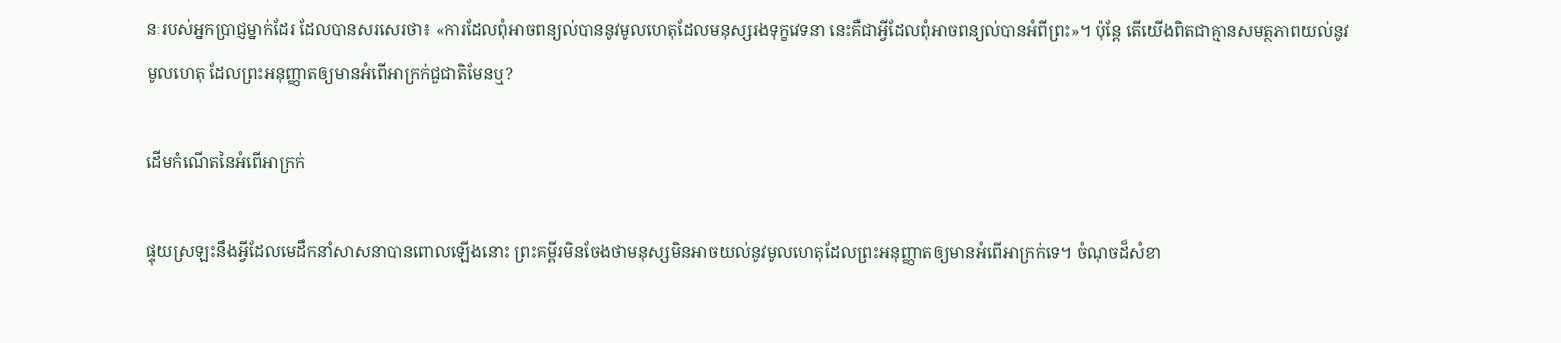នៈរបស់អ្នកប្រាជ្ញម្នាក់ដែរ ដែលបានសរសេរថា៖ «ការដែលពុំអាចពន្យល់បាននូវមូលហេតុដែលមនុស្សរងទុក្ខវេទនា នេះគឺជាអ្វីដែលពុំអាចពន្យល់បានអំពីព្រះ»។ ប៉ុន្តែ តើយើងពិតជាគ្មានសមត្ថភាពយល់នូវមូលហេតុ ដែលព្រះអនុញ្ញាតឲ្យមានអំពើអាក្រក់ជួជាតិមែនឬ?

ដើមកំណើតនៃអំពើអាក្រក់

ផ្ទុយស្រឡះនឹងអ្វីដែលមេដឹកនាំសាសនាបានពោលឡើងនោះ ព្រះគម្ពីរមិនចែងថាមនុស្សមិនអាចយល់នូវមូលហេតុដែលព្រះអនុញ្ញាតឲ្យមានអំពើអាក្រក់ទេ។ ចំណុចដ៏សំខា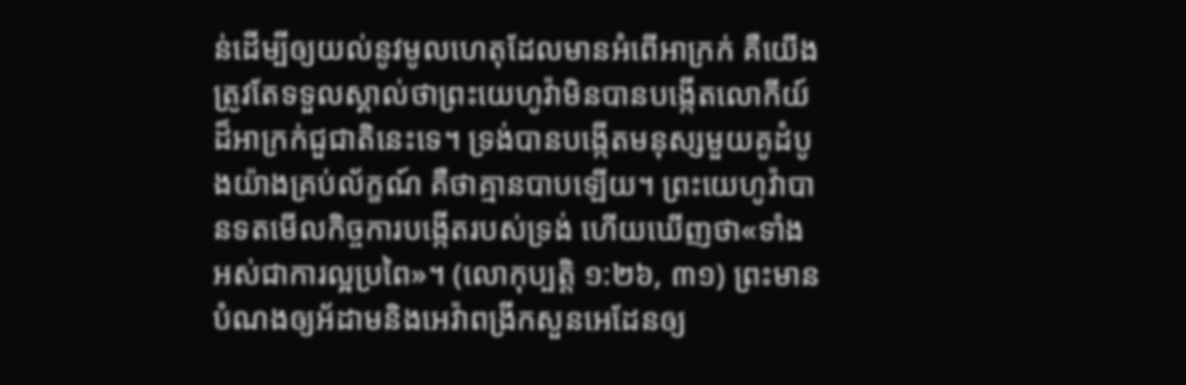ន់ដើម្បីឲ្យយល់នូវមូលហេតុដែលមានអំពើអាក្រក់ គឺយើងត្រូវតែទទួលស្គាល់ថាព្រះយេហូវ៉ាមិនបានបង្កើតលោកីយ៍ដ៏អាក្រក់ជួជាតិនេះទេ។ ទ្រង់បានបង្កើតមនុស្សមួយគូដំបូងយ៉ាងគ្រប់ល័ក្ខណ៍ គឺថាគ្មានបាបឡើយ។ ព្រះយេហូវ៉ាបានទតមើលកិច្ចការបង្កើតរបស់ទ្រង់ ហើយឃើញថា«ទាំងអស់ជាការល្អប្រពៃ»។ (លោកុប្បត្តិ ១:២៦, ៣១) ព្រះមានបំណងឲ្យអ័ដាមនិងអេវ៉ាពង្រីកសួនអេដែនឲ្យ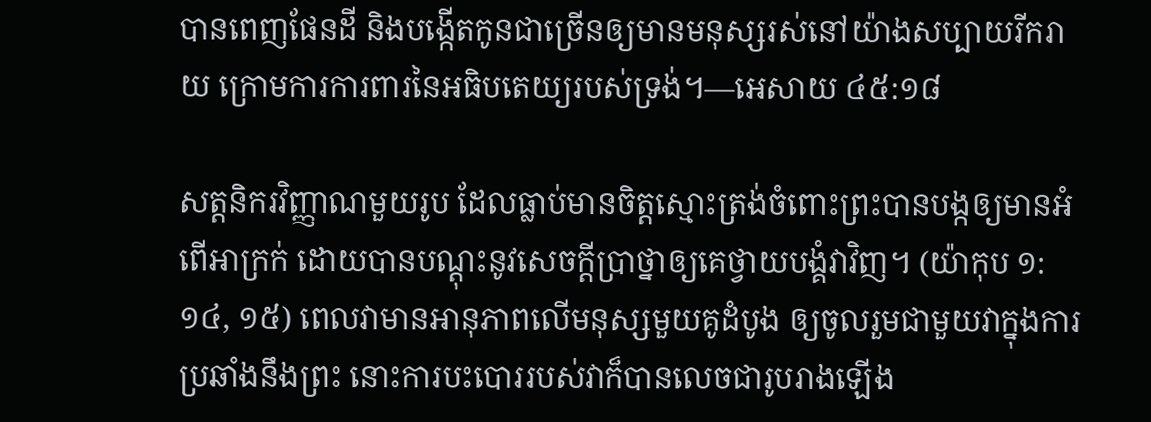បានពេញផែនដី និងបង្កើតកូនជាច្រើនឲ្យមានមនុស្សរស់នៅយ៉ាងសប្បាយរីករាយ ក្រោមការការពារនៃអធិបតេយ្យរបស់ទ្រង់។—អេសាយ ៤៥:១៨

សត្តនិករវិញ្ញាណមួយរូប ដែលធ្លាប់មានចិត្តស្មោះត្រង់ចំពោះព្រះបានបង្កឲ្យមានអំពើអាក្រក់ ដោយបានបណ្ដុះនូវសេចក្ដីប្រាថ្នាឲ្យគេថ្វាយបង្គំវាវិញ។ (យ៉ាកុប ១:១៤, ១៥) ពេលវាមានអានុភាពលើមនុស្សមួយគូដំបូង ឲ្យចូលរួមជាមួយវាក្នុងការប្រឆាំងនឹងព្រះ នោះការបះបោររបស់វាក៏បានលេចជារូបរាងឡើង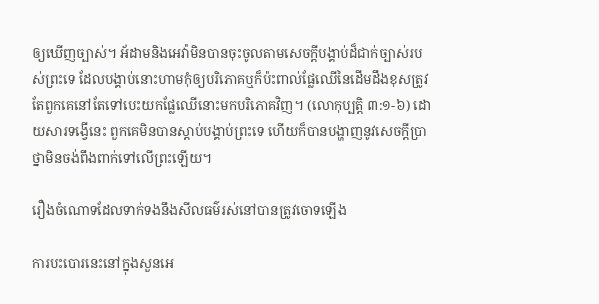ឲ្យឃើញច្បាស់។ អ័ដាមនិងអេវ៉ាមិនបានចុះចូលតាមសេចក្ដីបង្គាប់ដ៏ជាក់ច្បាស់របស់ព្រះទេ ដែលបង្គាប់នោះហាមកុំឲ្យបរិភោគឬក៏ប៉ះពាល់ផ្លែឈើនៃដើមដឹងខុសត្រូវ តែពួកគេនៅតែទៅបេះយកផ្លែឈើនោះមកបរិភោគវិញ។ (លោកុប្បត្តិ ៣:១-៦) ដោយសារទង្វើនេះ ពួកគេមិនបានស្ដាប់បង្គាប់ព្រះទេ ហើយក៏បានបង្ហាញនូវសេចក្ដីប្រាថ្នាមិនចង់ពឹងពាក់ទៅលើព្រះឡើយ។

រឿងចំណោទដែលទាក់ទងនឹងសីលធម៌រស់នៅបានត្រូវចោទឡើង

ការបះបោរនេះនៅក្នុងសួនអេ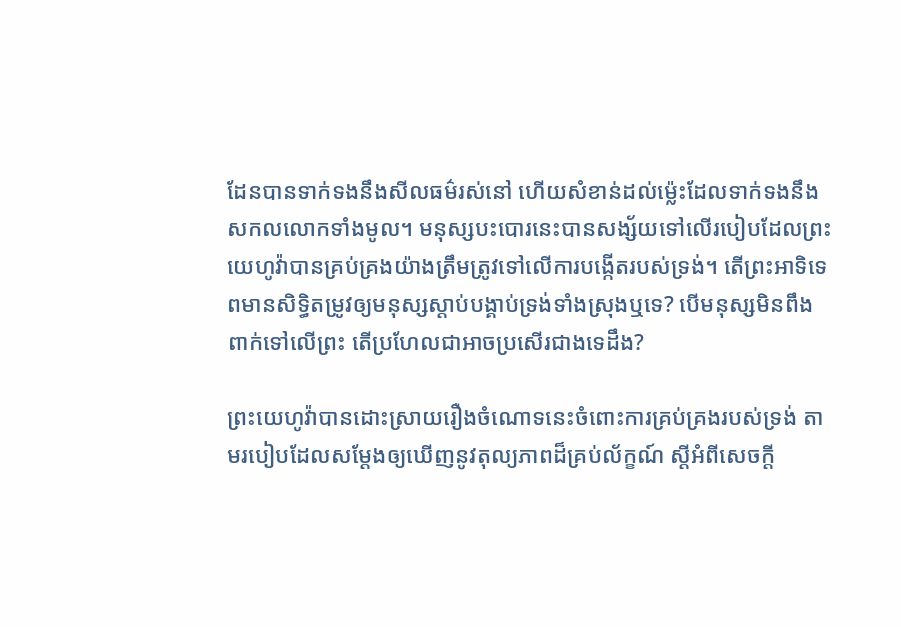ដែនបានទាក់ទងនឹងសីលធម៌រស់នៅ ហើយសំខាន់ដល់ម្ល៉េះដែលទាក់ទងនឹងសកលលោកទាំងមូល។ មនុស្សបះបោរនេះបានសង្ស័យទៅលើរបៀបដែលព្រះយេហូវ៉ាបានគ្រប់គ្រងយ៉ាងត្រឹមត្រូវទៅលើការបង្កើតរបស់ទ្រង់។ តើព្រះអាទិទេពមានសិទ្ធិតម្រូវឲ្យមនុស្សស្ដាប់បង្គាប់ទ្រង់ទាំងស្រុងឬទេ? បើមនុស្សមិនពឹងពាក់ទៅលើព្រះ តើប្រហែលជាអាចប្រសើរជាងទេដឹង?

ព្រះយេហូវ៉ាបានដោះស្រាយរឿងចំណោទនេះចំពោះការគ្រប់គ្រងរបស់ទ្រង់ តាមរបៀបដែលសម្ដែងឲ្យឃើញនូវតុល្យភាពដ៏គ្រប់ល័ក្ខណ៍ ស្តីអំពីសេចក្ដី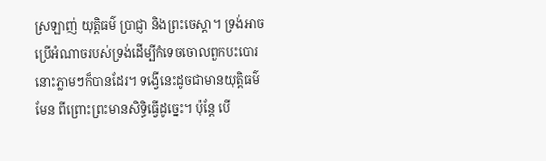ស្រឡាញ់ យុត្ដិធម៌ ប្រាជ្ញា និងព្រះចេស្ដា។ ទ្រង់អាចប្រើអំណាចរបស់ទ្រង់ដើម្បីកំទេចចោលពួកបះបោរនោះភ្លាមៗក៏បានដែរ។ ទង្វើនេះដូចជាមានយុត្ដិធម៌មែន ពីព្រោះព្រះមានសិទ្ធិធ្វើដូច្នេះ។ ប៉ុន្តែ បើ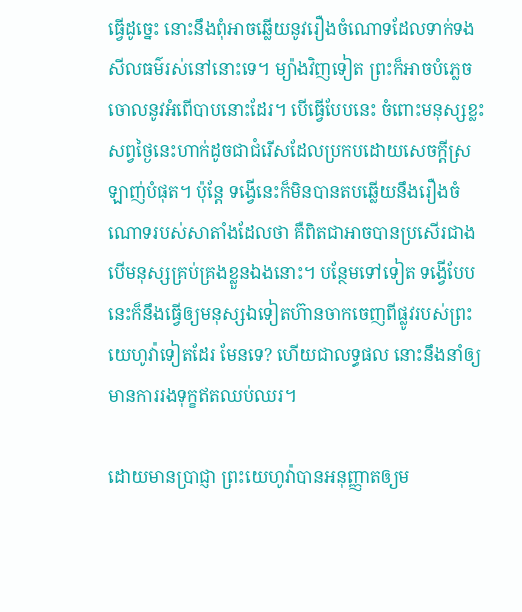ធ្វើដូច្នេះ នោះនឹងពុំអាចឆ្លើយនូវរឿងចំណោទដែលទាក់ទងសីលធម៌រស់នៅនោះទេ។ ម្យ៉ាងវិញទៀត ព្រះក៏អាចបំភ្លេចចោលនូវអំពើបាបនោះដែរ។ បើធ្វើបែបនេះ ចំពោះមនុស្សខ្លះសព្វថ្ងៃនេះហាក់ដូចជាជំរើសដែលប្រកបដោយសេចក្ដីស្រឡាញ់បំផុត។ ប៉ុន្តែ ទង្វើនេះក៏មិនបានតបឆ្លើយនឹងរឿងចំណោទរបស់សាតាំងដែលថា គឺពិតជាអាចបានប្រសើរជាងបើមនុស្សគ្រប់គ្រងខ្លួនឯងនោះ។ បន្ថែមទៅទៀត ទង្វើបែបនេះក៏នឹងធ្វើឲ្យមនុស្សឯទៀតហ៊ានចាកចេញពីផ្លូវរបស់ព្រះយេហូវ៉ាទៀតដែរ មែនទេ? ហើយជាលទ្ធផល នោះនឹងនាំឲ្យមានការរងទុក្ខឥតឈប់ឈរ។

ដោយមានប្រាជ្ញា ព្រះយេហូវ៉ាបានអនុញ្ញាតឲ្យម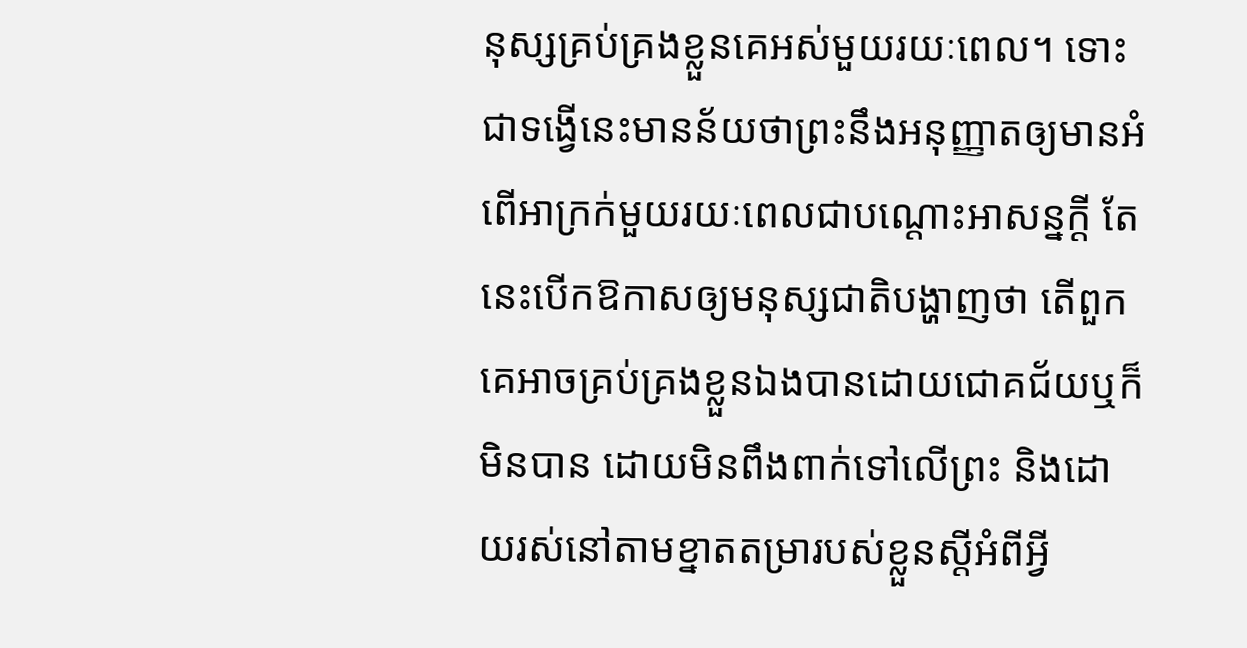នុស្សគ្រប់គ្រងខ្លួនគេអស់មួយរយៈពេល។ ទោះជាទង្វើនេះមានន័យថាព្រះនឹងអនុញ្ញាតឲ្យមានអំពើអាក្រក់មួយរយៈពេលជាបណ្ដោះអាសន្នក្ដី តែនេះបើកឱកាសឲ្យមនុស្សជាតិបង្ហាញថា តើពួកគេអាចគ្រប់គ្រងខ្លួនឯងបានដោយជោគជ័យឬក៏មិនបាន ដោយមិនពឹងពាក់ទៅលើព្រះ និងដោយរស់នៅតាមខ្នាតតម្រារបស់ខ្លួនស្តីអំពីអ្វី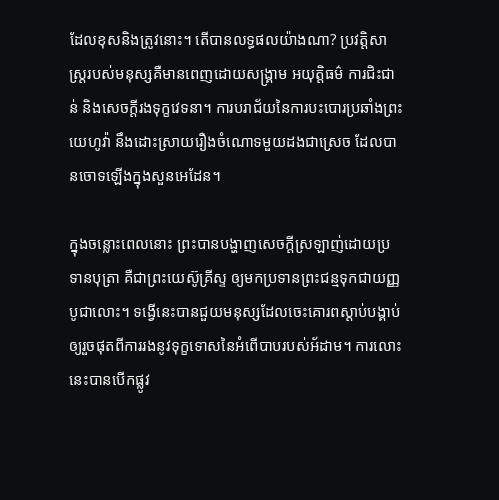ដែលខុសនិងត្រូវនោះ។ តើបានលទ្ធផលយ៉ាងណា? ប្រវត្ដិសាស្ត្ររបស់មនុស្សគឺមានពេញដោយសង្គ្រាម អយុត្ដិធម៌ ការជិះជាន់ និងសេចក្ដីរងទុក្ខវេទនា។ ការបរាជ័យនៃការបះបោរប្រឆាំងព្រះយេហូវ៉ា នឹងដោះស្រាយរឿងចំណោទមួយដងជាស្រេច ដែលបានចោទឡើងក្នុងសួនអេដែន។

ក្នុងចន្លោះពេលនោះ ព្រះបានបង្ហាញសេចក្ដីស្រឡាញ់ដោយប្រទានបុត្រា គឺជាព្រះយេស៊ូគ្រីស្ទ ឲ្យមកប្រទានព្រះជន្មទុកជាយញ្ញបូជាលោះ។ ទង្វើនេះបានជួយមនុស្សដែលចេះគោរពស្ដាប់បង្គាប់ឲ្យរួចផុតពីការរងនូវទុក្ខទោសនៃអំពើបាបរបស់អ័ដាម។ ការលោះនេះបានបើកផ្លូវ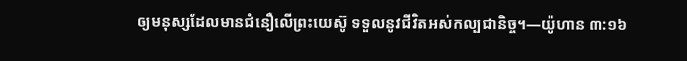ឲ្យមនុស្សដែលមានជំនឿលើព្រះយេស៊ូ ទទួលនូវជីវិតអស់កល្បជានិច្ច។—យ៉ូហាន ៣:១៦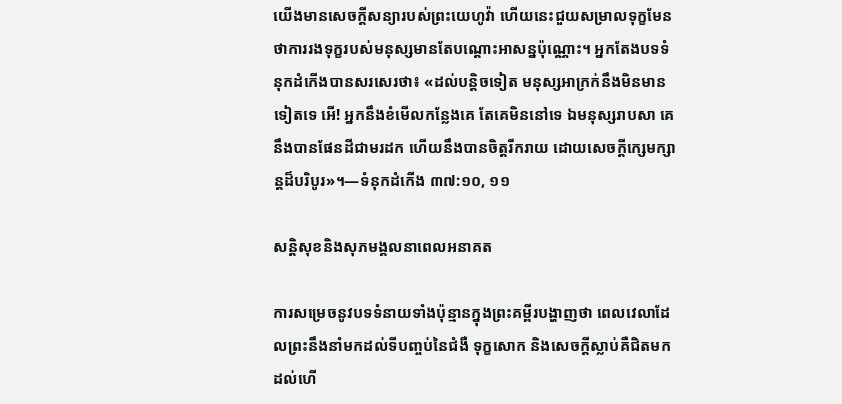យើងមានសេចក្ដីសន្យារបស់ព្រះយេហូវ៉ា ហើយនេះជួយសម្រាលទុក្ខមែន ថាការរងទុក្ខរបស់មនុស្សមានតែបណ្ដោះអាសន្នប៉ុណ្ណោះ។ អ្នកតែងបទទំនុកដំកើងបានសរសេរថា៖ «ដល់បន្ដិចទៀត មនុស្សអាក្រក់នឹងមិនមានទៀតទេ អើ! អ្នកនឹងខំមើលកន្លែងគេ តែគេមិននៅទេ ឯមនុស្សរាបសា គេនឹងបានផែនដីជាមរដក ហើយនឹងបានចិត្តរីករាយ ដោយសេចក្ដីក្សេមក្សាន្តដ៏បរិបូរ»។—ទំនុកដំកើង ៣៧:១០, ១១

សន្ដិសុខនិងសុភមង្គលនាពេលអនាគត

ការសម្រេចនូវបទទំនាយទាំងប៉ុន្មានក្នុងព្រះគម្ពីរបង្ហាញថា ពេលវេលាដែលព្រះនឹងនាំមកដល់ទីបញ្ចប់នៃជំងឺ ទុក្ខសោក និងសេចក្ដីស្លាប់គឺជិតមកដល់ហើ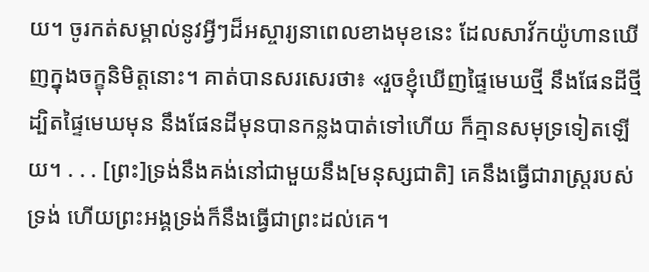យ។ ចូរកត់សម្គាល់នូវអ្វីៗដ៏អស្ចារ្យនាពេលខាងមុខនេះ ដែលសាវ័កយ៉ូហានឃើញក្នុងចក្ខុនិមិត្តនោះ។ គាត់បានសរសេរថា៖ «រួចខ្ញុំឃើញផ្ទៃមេឃថ្មី នឹងផែនដីថ្មី ដ្បិតផ្ទៃមេឃមុន នឹងផែនដីមុនបានកន្លងបាត់ទៅហើយ ក៏គ្មានសមុទ្រទៀតឡើយ។ . . . [ព្រះ]ទ្រង់នឹងគង់នៅជាមួយនឹង[មនុស្សជាតិ] គេនឹងធ្វើជារាស្ត្ររបស់ទ្រង់ ហើយព្រះអង្គទ្រង់ក៏នឹងធ្វើជាព្រះដល់គេ។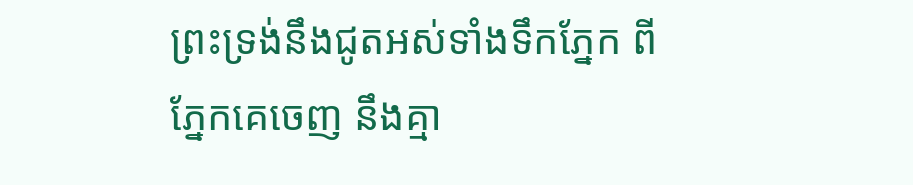ព្រះទ្រង់នឹងជូតអស់ទាំងទឹកភ្នែក ពីភ្នែកគេចេញ នឹងគ្មា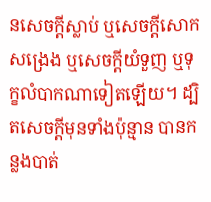នសេចក្ដីស្លាប់ ឬសេចក្ដីសោកសង្រេង ឬសេចក្ដីយំទួញ ឬទុក្ខលំបាកណាទៀតឡើយ។ ដ្បិតសេចក្ដីមុនទាំងប៉ុន្មាន បានកន្លងបាត់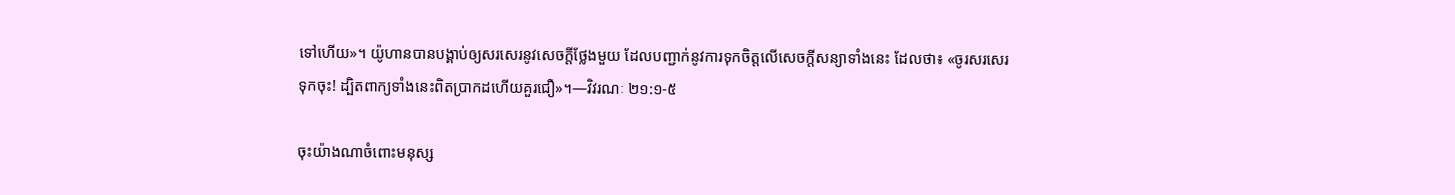ទៅហើយ»។ យ៉ូហានបានបង្គាប់ឲ្យសរសេរនូវសេចក្ដីថ្លែងមួយ ដែលបញ្ជាក់នូវការទុកចិត្តលើសេចក្ដីសន្យាទាំងនេះ ដែលថា៖ «ចូរសរសេរទុកចុះ! ដ្បិតពាក្យទាំងនេះពិតប្រាកដហើយគួរជឿ»។—វិវរណៈ ២១:១-៥

ចុះយ៉ាងណាចំពោះមនុស្ស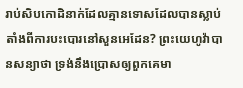រាប់សិបកោដិនាក់ដែលគ្មានទោសដែលបានស្លាប់ តាំងពីការបះបោរនៅសួនអេដែន? ព្រះយេហូវ៉ាបានសន្យាថា ទ្រង់នឹងប្រោសឲ្យពួកគេមា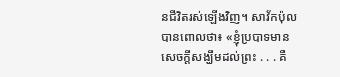នជីវិតរស់ឡើងវិញ។ សាវ័កប៉ុលបានពោលថា៖ «ខ្ញុំប្របាទមានសេចក្ដីសង្ឃឹមដល់ព្រះ . . . គឺ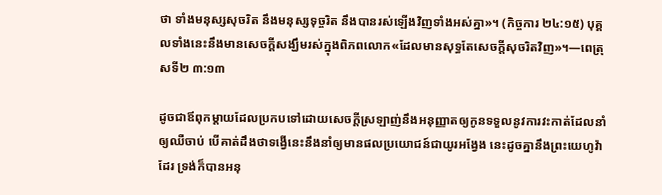ថា ទាំងមនុស្សសុចរិត នឹងមនុស្សទុច្ចរិត នឹងបានរស់ឡើងវិញទាំងអស់គ្នា»។ (កិច្ចការ ២៤:១៥) បុគ្គលទាំងនេះនឹងមានសេចក្ដីសង្ឃឹមរស់ក្នុងពិភពលោក«ដែលមានសុទ្ធតែសេចក្ដីសុចរិតវិញ»។—ពេត្រុសទី២ ៣:១៣

ដូចជាឪពុកម្ដាយដែលប្រកបទៅដោយសេចក្ដីស្រឡាញ់នឹងអនុញ្ញាតឲ្យកូនទទួលនូវការវះកាត់ដែលនាំឲ្យឈឺចាប់ បើគាត់ដឹងថាទង្វើនេះនឹងនាំឲ្យមានផលប្រយោជន៍ជាយូរអង្វែង នេះដូចគ្នានឹងព្រះយេហូវ៉ាដែរ ទ្រង់ក៏បានអនុ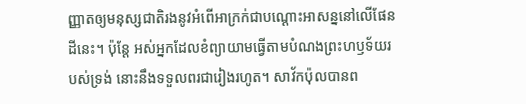ញ្ញាតឲ្យមនុស្សជាតិរងនូវអំពើអាក្រក់ជាបណ្ដោះអាសន្ននៅលើផែនដីនេះ។ ប៉ុន្តែ អស់អ្នកដែលខំព្យាយាមធ្វើតាមបំណងព្រះហឫទ័យរបស់ទ្រង់ នោះនឹងទទួលពរជារៀងរហូត។ សាវ័កប៉ុលបានព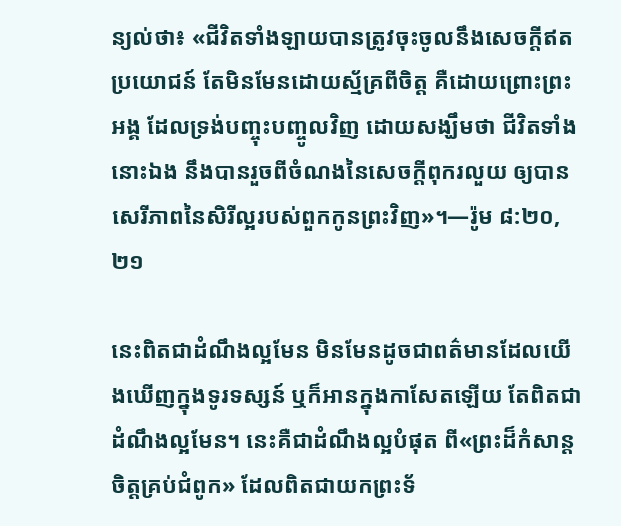ន្យល់ថា៖ «ជីវិតទាំងឡាយបានត្រូវចុះចូលនឹងសេចក្ដីឥតប្រយោជន៍ តែមិនមែនដោយស្ម័គ្រពីចិត្ត គឺដោយព្រោះព្រះអង្គ ដែលទ្រង់បញ្ចុះបញ្ចូលវិញ ដោយសង្ឃឹមថា ជីវិតទាំងនោះឯង នឹងបានរួចពីចំណងនៃសេចក្ដីពុករលួយ ឲ្យបានសេរីភាពនៃសិរីល្អរបស់ពួកកូនព្រះវិញ»។—រ៉ូម ៨:២០, ២១

នេះពិតជាដំណឹងល្អមែន មិនមែនដូចជាពត៌មានដែលយើងឃើញក្នុងទូរទស្សន៍ ឬក៏អានក្នុងកាសែតឡើយ តែពិតជាដំណឹងល្អមែន។ នេះគឺជាដំណឹងល្អបំផុត ពី«ព្រះដ៏កំសាន្តចិត្តគ្រប់ជំពូក» ដែលពិតជាយកព្រះទ័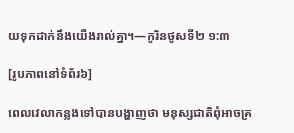យទុកដាក់នឹងយើងរាល់គ្នា។—កូរិនថូសទី២ ១:៣

[រូបភាពនៅទំព័រ៦]

ពេលវេលាកន្លងទៅបានបង្ហាញថា មនុស្សជាតិពុំអាចគ្រ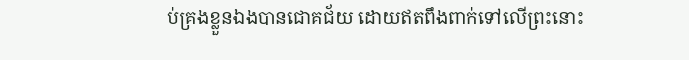ប់គ្រងខ្លួនឯងបានជោគជ័យ ដោយឥតពឹងពាក់ទៅលើព្រះនោះ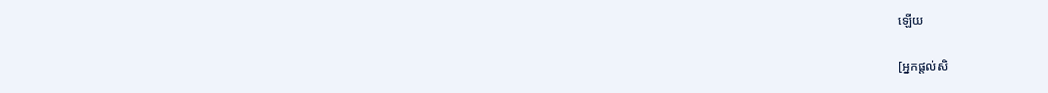ឡើយ

[អ្នកផ្ដល់សិ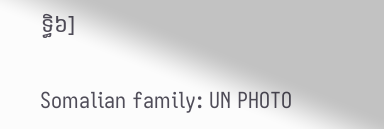ទ្ធិ៦]

Somalian family: UN PHOTO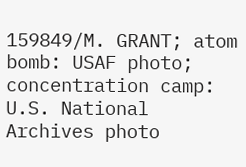159849/M. GRANT; atom bomb: USAF photo; concentration camp: U.S. National Archives photo